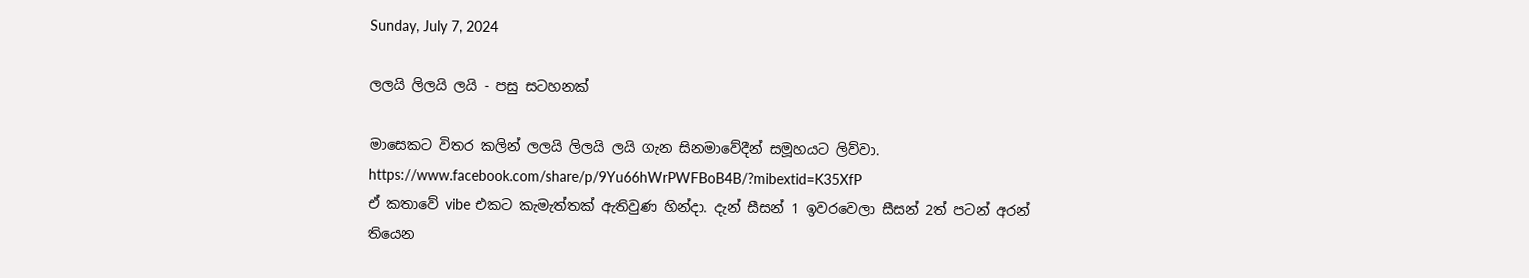Sunday, July 7, 2024

ලලයි ලිලයි ලයි - පසු සටහනක්

මාසෙකට විතර කලින් ලලයි ලිලයි ලයි ගැන සිනමාවේදීන් සමූහයට ලිව්වා.
https://www.facebook.com/share/p/9Yu66hWrPWFBoB4B/?mibextid=K35XfP
ඒ කතාවේ vibe එකට කැමැත්තක් ඇතිවුණ හින්දා. දැන් සීසන් 1 ඉවරවෙලා සීසන් 2ත් පටන් අරන් තියෙන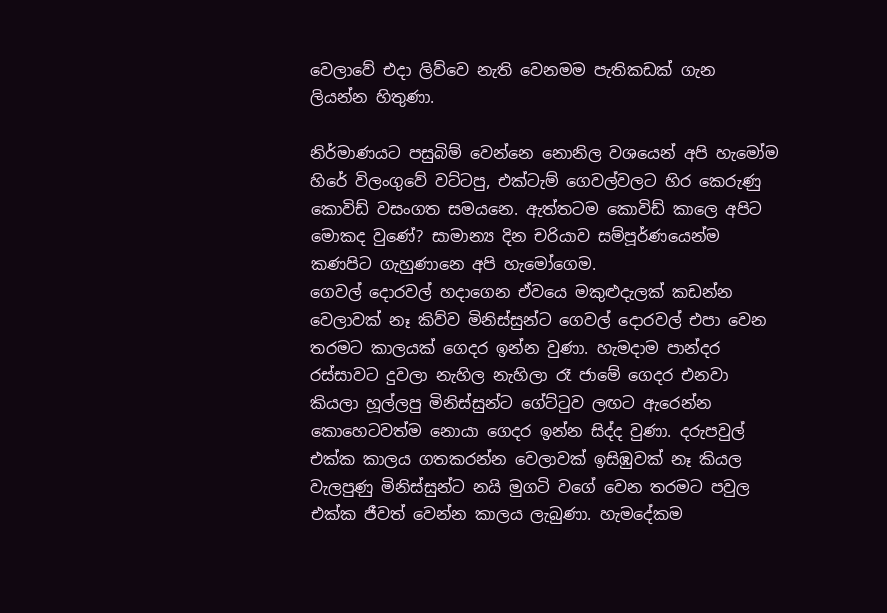වෙලාවේ එදා ලිව්වෙ නැති වෙනමම පැතිකඩක් ගැන ලියන්න හිතුණා.

නිර්මාණයට පසුබිම් වෙන්නෙ නොනිල වශයෙන් අපි හැමෝම හිරේ විලංගුවේ වට්ටපු, එක්ටැම් ගෙවල්වලට හිර කෙරුණු කොවිඩ් වසංගත සමයනෙ. ඇත්තටම කොවිඩ් කාලෙ අපිට මොකද වුණේ? සාමාන්‍ය දින චරියාව සම්පූර්ණයෙන්ම කණපිට ගැහුණානෙ අපි හැමෝගෙම.
ගෙවල් දොරවල් හදාගෙන ඒවයෙ මකුළුදැලක් කඩන්න වෙලාවක් නෑ කිව්ව මිනිස්සුන්ට ගෙවල් දොරවල් එපා වෙන තරමට කාලයක් ගෙදර ඉන්න වුණා. හැමදාම පාන්දර රස්සාවට දුවලා නැහිල නැහිලා රෑ ජාමේ ගෙදර එනවා කියලා හූල්ලපු මිනිස්සුන්ට ගේට්ටුව ලඟට ඇරෙන්න කොහෙටවත්ම නොයා ගෙදර ඉන්න සිද්ද වුණා. දරුපවුල් එක්ක කාලය ගතකරන්න වෙලාවක් ඉසිඹුවක් නෑ කියල වැලපුණු මිනිස්සුන්ට නයි මුගටි වගේ වෙන තරමට පවුල එක්ක ජීවත් වෙන්න කාලය ලැබුණා. හැමදේකම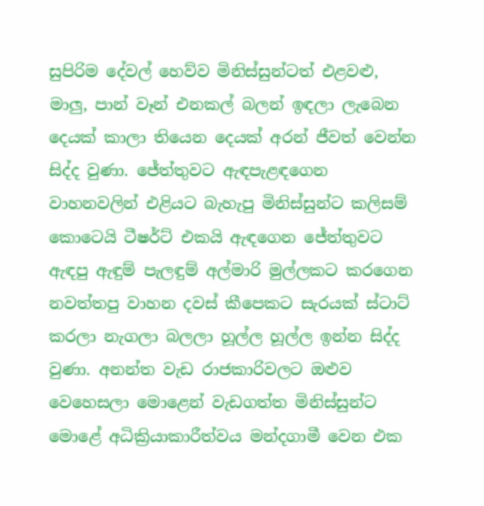සුපිරිම දේවල් හෙව්ව මිනිස්සුන්ටත් එළවළු, මාලු, පාන් වෑන් එනකල් බලන් ඉඳලා ලැබෙන දෙයක් කාලා තියෙන දෙයක් අරන් ජීවත් වෙන්න සිද්ද වුණා. ජේත්තුවට ඇඳපැළඳගෙන වාහනවලින් එළියට බැහැපු මිනිස්සුන්ට කලිසම් කොටෙයි ටීෂර්ට් එකයි ඇඳගෙන ජේත්තුවට ඇඳපු ඇඳුම් පැලඳුම් අල්මාරි මුල්ලකට කරගෙන නවත්තපු වාහන දවස් කීපෙකට සැරයක් ස්ටාට් කරලා නැගලා බලලා හූල්ල හූල්ල ඉන්න සිද්ද වුණා. අනන්ත වැඩ රාජකාරිවලට ඔළුව වෙහෙසලා මොළෙන් වැඩගත්ත මිනිස්සුන්ට මොළේ අධික්‍රියාකාරීත්වය මන්දගාමී වෙන එක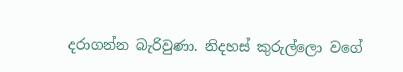දරාගන්න බැරිවුණා. නිදහස් කුරුල්ලො වගේ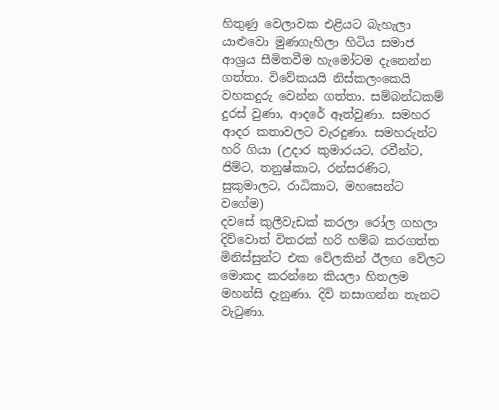හිතුණු වෙලාවක එළියට බැහැලා යාළුවො මුණගැහිලා හිටිය සමාජ ආශ්‍රය සීමිතවීම හැමෝටම දැනෙන්න ගත්තා. විවේකයයි නිස්කලංකෙයි වහකදුරු වෙන්න ගත්තා. සම්බන්ධකම් දුරස් වුණා, ආදරේ ඈත්වුණා. සමහර ආදර කතාවලට වැරදුණා. සමහරුන්ට හරි ගියා (උදාර කුමාරයට, රවීන්ට, ජිම්ට, තනුෂ්කාට, රන්සරණිට, සුකුමාලට, රාධිකාට, මහසෙන්ට වගේම)
දවසේ කුලීවැඩක් කරලා රෝල ගහලා දිව්වොත් විතරක් හරි හම්බ කරගත්ත මිනිස්සුන්ට එක වේලකින් ඊලඟ වේලට මොකද කරන්නෙ කියලා හිතලම මහන්සි දැනුණා. දිවි නසාගන්න තැනට වැටුණා.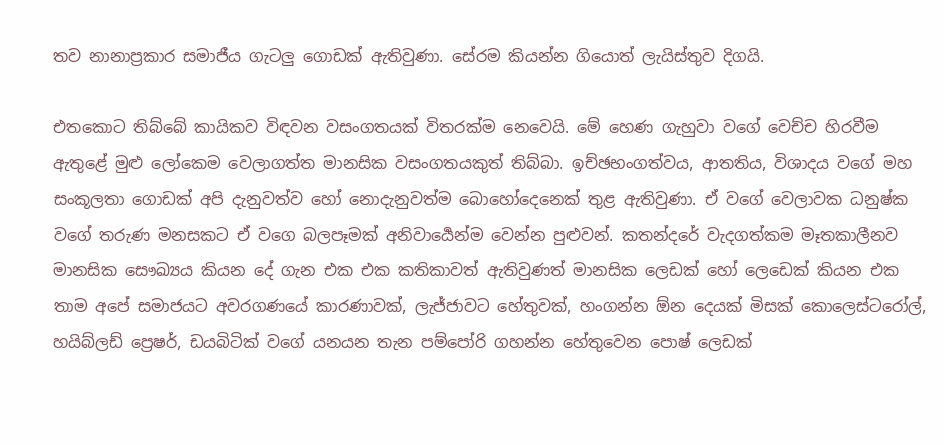තව නානාප්‍රකාර සමාජීය ගැටලු ගොඩක් ඇතිවුණා. සේරම කියන්න ගියොත් ලැයිස්තුව දිගයි.

එතකොට තිබ්බේ කායිකව විඳවන වසංගතයක් විතරක්ම නෙවෙයි. මේ හෙණ ගැහුවා වගේ වෙච්ච හිරවීම ඇතුළේ මුළු ලෝකෙම වෙලාගත්ත මානසික වසංගතයකුත් තිබ්බා. ඉච්ඡභංගත්වය, ආතතිය, විශාදය වගේ මහ සංකූලතා ගොඩක් අපි දැනුවත්ව හෝ නොදැනුවත්ම බොහෝදෙනෙක් තුළ ඇතිවුණා. ඒ වගේ වෙලාවක ධනුෂ්ක වගේ තරුණ මනසකට ඒ වගෙ බලපෑමක් අනිවාර්‍යෙන්ම වෙන්න පුළුවන්. කතන්දරේ වැදගත්කම මෑතකාලීනව මානසික සෞඛ්‍යය කියන දේ ගැන එක එක කතිකාවත් ඇතිවුණත් මානසික ලෙඩක් හෝ ලෙඩෙක් කියන එක තාම අපේ සමාජයට අවරගණයේ කාරණාවක්, ලැජ්ජාවට හේතුවක්, හංගන්න ඕන දෙයක් මිසක් කොලෙස්ටරෝල්, හයිබ්ලඩ් ප්‍රෙෂර්, ඩයබිටික් වගේ යනයන තැන පම්පෝරි ගහන්න හේතුවෙන පොෂ් ලෙඩක්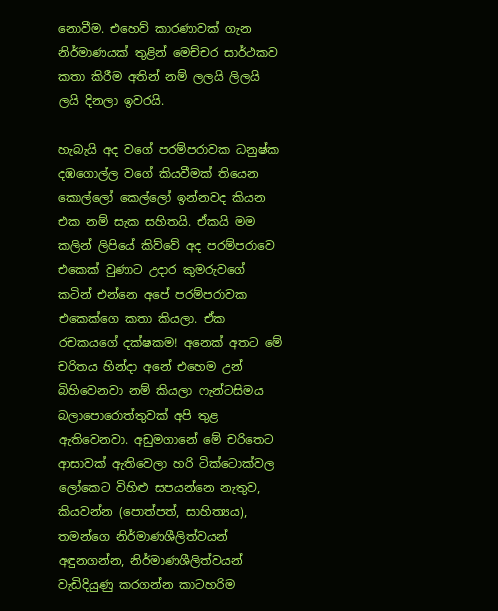නොවීම. එහෙව් කාරණාවක් ගැන නිර්මාණයක් තුළින් මෙච්චර සාර්ථකව කතා කිරීම අතින් නම් ලලයි ලිලයි ලයි දිනලා ඉවරයි.

හැබැයි අද වගේ පරම්පරාවක ධනුෂ්ක දඹගොල්ල වගේ කියවීමක් තියෙන කොල්ලෝ කෙල්ලෝ ඉන්නවද කියන එක නම් සැක සහිතයි. ඒකයි මම කලින් ලිපියේ කිව්වේ අද පරම්පරාවෙ එකෙක් වුණාට උදාර කුමරුවගේ කටින් එන්නෙ අපේ පරම්පරාවක එකෙක්ගෙ කතා කියලා. ඒක රචකයගේ දක්ෂකම! අනෙක් අතට මේ චරිතය හින්දා අනේ එහෙම උන් බිහිවෙනවා නම් කියලා ෆැන්ටසිමය බලාපොරොත්තුවක් අපි තුළ ඇතිවෙනවා. අඩුමගානේ මේ චරිතෙට ආසාවක් ඇතිවෙලා හරි ටික්ටොක්වල ලෝකෙට විහිළු සපයන්නෙ නැතුව, කියවන්න (පොත්පත්, සාහිත්‍යය), තමන්ගෙ නිර්මාණශීලිත්වයන් අඳුනගන්න, නිර්මාණශීලිත්වයන් වැඩිදියුණු කරගන්න කාටහරිම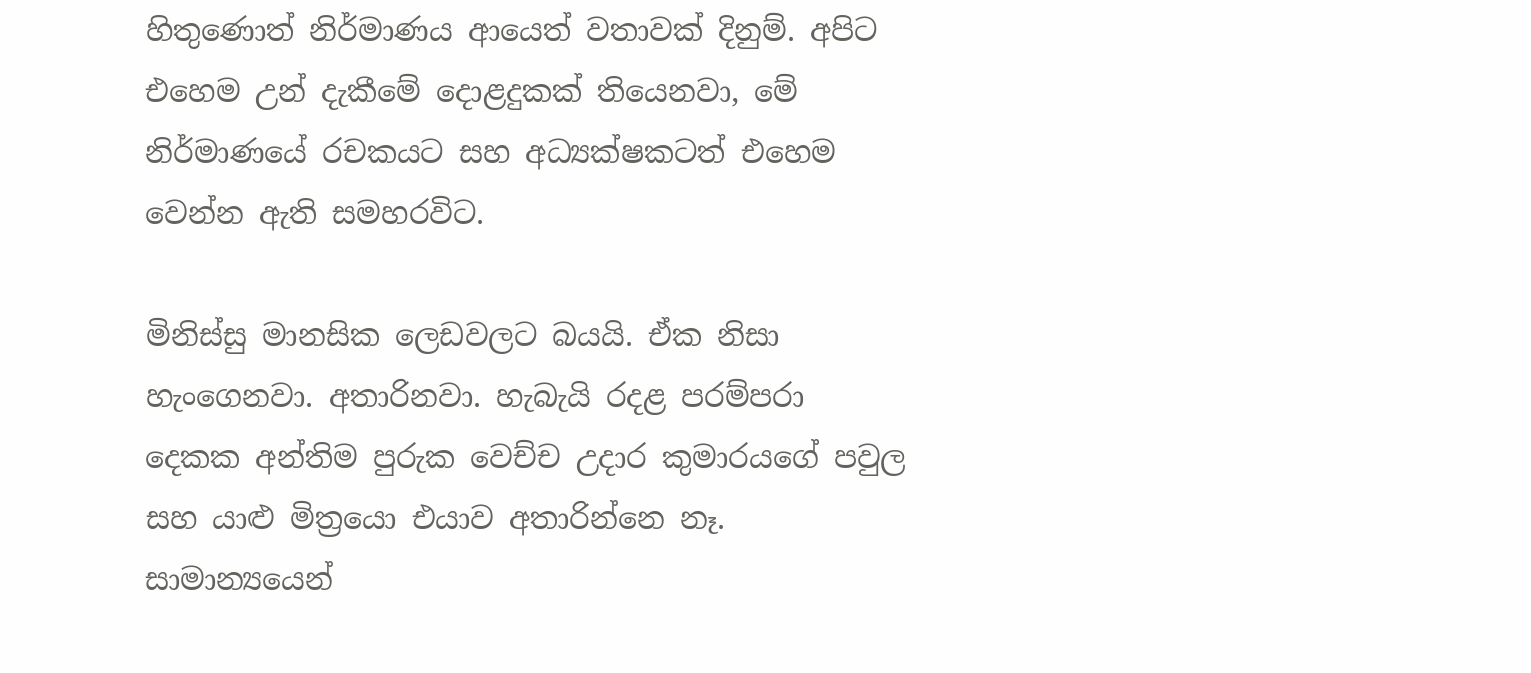හිතුණොත් නිර්මාණය ආයෙත් වතාවක් දිනුම්. අපිට එහෙම උන් දැකීමේ දොළදුකක් තියෙනවා, මේ නිර්මාණයේ රචකයට සහ අධ්‍යක්ෂකටත් එහෙම වෙන්න ඇති සමහරවිට.

මිනිස්සු මානසික ලෙඩවලට බයයි. ඒක නිසා හැංගෙනවා. අතාරිනවා. හැබැයි රදළ පරම්පරා දෙකක අන්තිම පුරුක වෙච්ච උදාර කුමාරයගේ පවුල සහ යාළු මිත්‍රයො එයාව අතාරින්නෙ නෑ. සාමාන්‍යයෙන්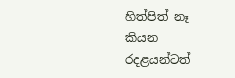හිත්පිත් නෑ කියන රදළයන්ටත්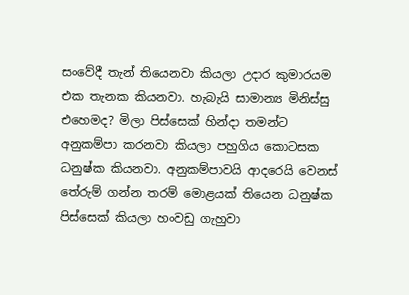සංවේදී තැන් තියෙනවා කියලා උදාර කුමාරයම එක තැනක කියනවා. හැබැයි සාමාන්‍ය මිනිස්සු එහෙමද? මිලා පිස්සෙක් හින්දා තමන්ට අනුකම්පා කරනවා කියලා පහුගිය කොටසක ධනුෂ්ක කියනවා. අනුකම්පාවයි ආදරෙයි වෙනස් තේරුම් ගන්න තරම් මොළයක් තියෙන ධනුෂ්ක පිස්සෙක් කියලා හංවඩු ගැහුවා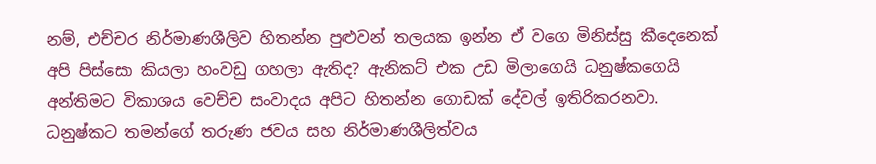නම්, එච්චර නිර්මාණශීලිව හිතන්න පුළුවන් තලයක ඉන්න ඒ වගෙ මිනිස්සු කීදෙනෙක් අපි පිස්සො කියලා හංවඩු ගහලා ඇතිද? ඇනිකට් එක උඩ මිලාගෙයි ධනුෂ්කගෙයි අන්තිමට විකාශය වෙච්ච සංවාදය අපිට හිතන්න ගොඩක් දේවල් ඉතිරිකරනවා. ධනුෂ්කට තමන්ගේ තරුණ ජවය සහ නිර්මාණශීලිත්වය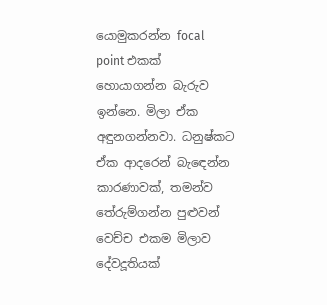යොමුකරන්න focal point එකක් හොයාගන්න බැරුව ඉන්නෙ. මිලා ඒක අඳුනගන්නවා. ධනුෂ්කට ඒක ආදරෙන් බැඳෙන්න කාරණාවක්, තමන්ව තේරුම්ගන්න පුළුවන් වෙච්ච එකම මිලාව දේවදූතියක්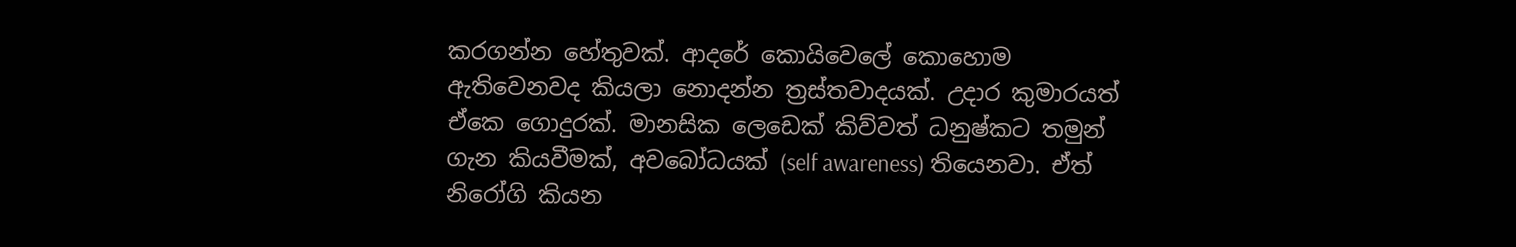කරගන්න හේතුවක්. ආදරේ කොයිවෙලේ කොහොම ඇතිවෙනවද කියලා නොදන්න ත්‍රස්තවාදයක්. උදාර කුමාරයත් ඒකෙ ගොදුරක්. මානසික ලෙඩෙක් කිව්වත් ධනුෂ්කට තමුන් ගැන කියවීමක්, අවබෝධයක් (self awareness) තියෙනවා. ඒත් නිරෝගි කියන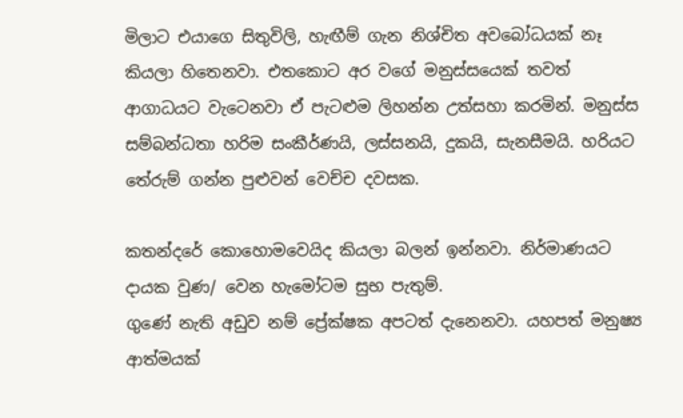මිලාට එයාගෙ සිතුවිලි, හැඟීම් ගැන නිශ්චිත අවබෝධයක් නෑ කියලා හිතෙනවා. එතකොට අර වගේ මනුස්සයෙක් තවත් ආගාධයට වැටෙනවා ඒ පැටළුම ලිහන්න උත්සහා කරමින්. මනුස්ස සම්බන්ධතා හරිම සංකීර්ණයි, ලස්සනයි, දුකයි, සැනසීමයි. හරියට තේරුම් ගන්න පුළුවන් වෙච්ච දවසක.

කතන්දරේ කොහොමවෙයිද කියලා බලන් ඉන්නවා. නිර්මාණයට දායක වුණ/ වෙන හැමෝටම සුභ පැතුම්.
ගුණේ නැති අඩුව නම් ප්‍රේක්ෂක අපටත් දැනෙනවා. යහපත් මනුෂ්‍ය ආත්මයක්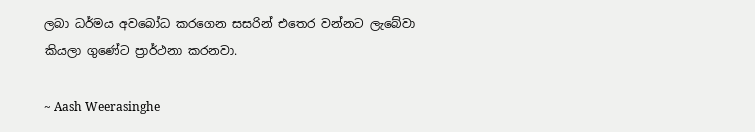ලබා ධර්මය අවබෝධ කරගෙන සසරින් එතෙර වන්නට ලැබේවා කියලා ගුණේට ප්‍රාර්ථනා කරනවා.

~ Aash Weerasinghe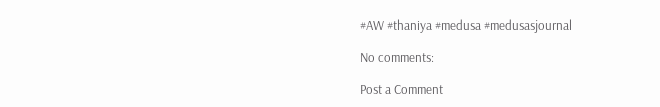#AW #thaniya #medusa #medusasjournal

No comments:

Post a Comment